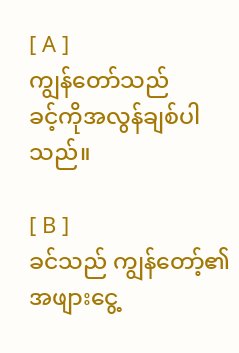[ A ]
ကျွန်တော်သည်
ခင့်ကိုအလွန်ချစ်ပါသည်။

[ B ]
ခင်သည် ကျွန်တော့်၏
အဖျားငွေ့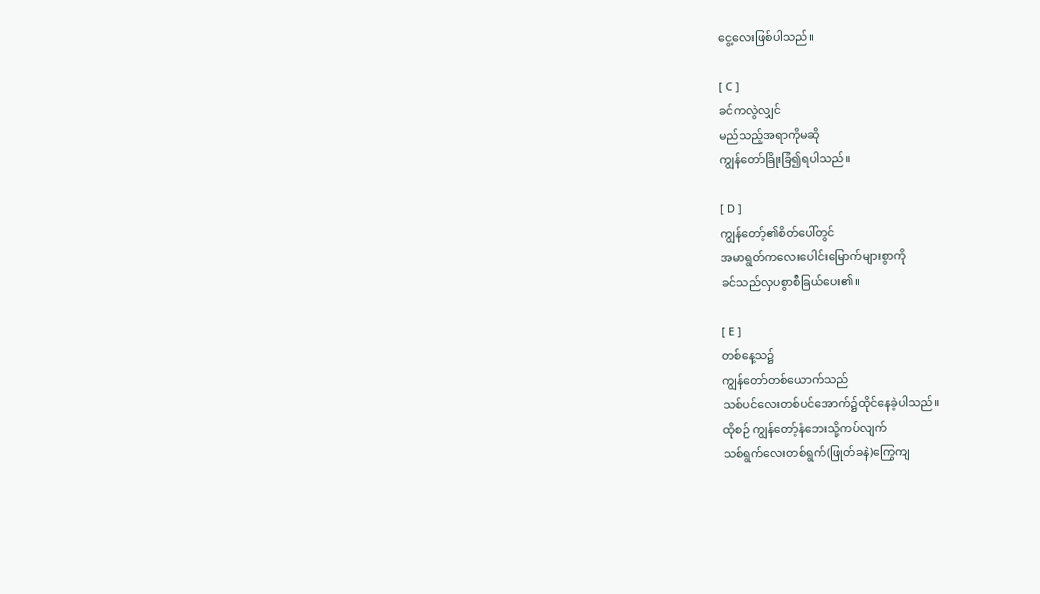ငွေ့လေးဖြစ်ပါသည်။

[ C ]
ခင်ကလွဲလျှင်
မည်သည့်အရာကိုမဆို
ကျွန်တော်ခြိုးခြံ၍ရပါသည်။

[ D ]
ကျွန်တော့်၏စိတ်ပေါ်တွင်
အမာရွတ်ကလေးပေါင်းမြောက်များစွာကို
ခင်သည်လှပစွာစီခြယ်ပေး၏။

[ E ]
တစ်နေ့သ၌
ကျွန်တော်တစ်ယောက်သည်
သစ်ပင်လေးတစ်ပင်အောက်၌ထိုင်နေခဲ့ပါသည်။
ထိုစဉ် ကျွန်တော့်နံဘေးသို့ကပ်လျက်
သစ်ရွက်လေးတစ်ရွက်(ဖြုတ်ခနဲ)ကြွေကျ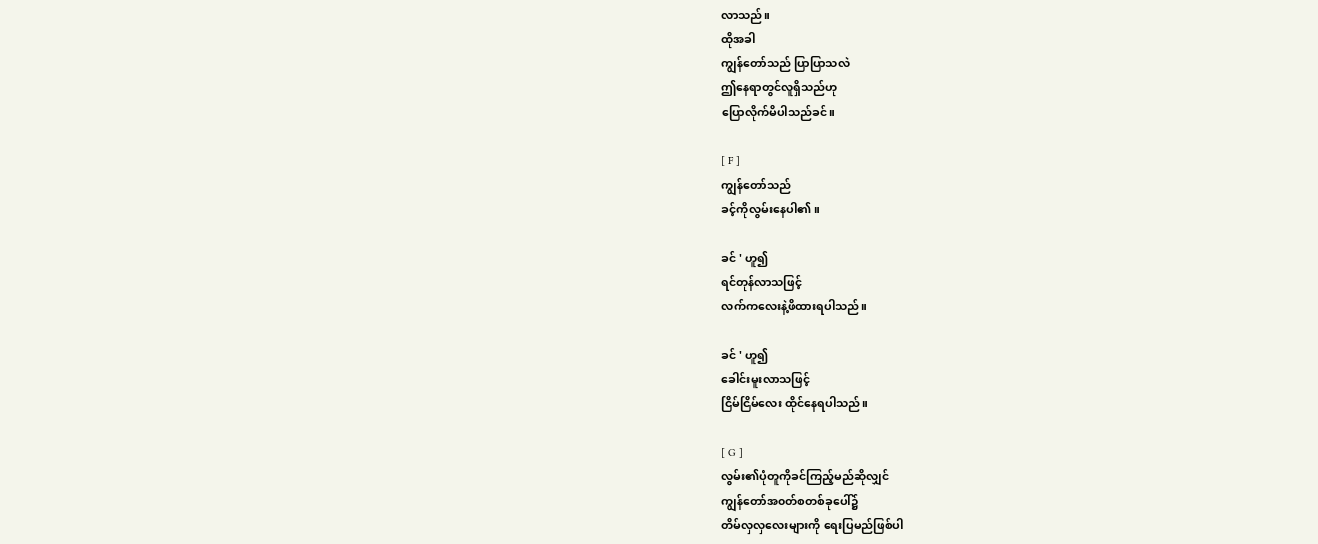လာသည်။
ထိုအခါ
ကျွန်တော်သည် ပြာပြာသလဲ
ဤနေရာတွင်လူရှိသည်ဟု
ပြောလိုက်မိပါသည်ခင်။

[ F ]
ကျွန်တော်သည်
ခင့်ကိုလွမ်းနေပါ၏။

ခင် ' ဟူ၍
ရင်တုန်လာသဖြင့်
လက်ကလေးနဲ့ဖိထားရပါသည်။

ခင် ' ဟူ၍
ခေါင်းမူးလာသဖြင့်
ငြိမ်ငြိမ်လေး ထိုင်နေရပါသည်။

[ G ]
လွမ်း၏ပုံတူကိုခင်ကြည့်မည်ဆိုလျှင်
ကျွန်တော်အ၀တ်စတစ်ခုပေါ်၌
တိမ်လှလှလေးများကို ရေးပြမည်ဖြစ်ပါ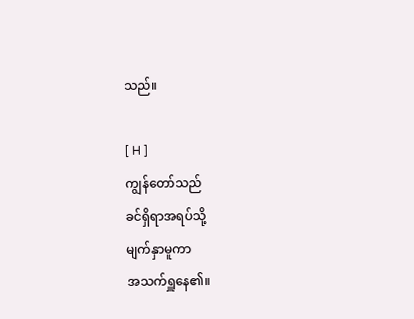သည်။

[ H ]
ကျွန်တော်သည်
ခင်ရှိရာအရပ်သို့
မျက်နှာမူကာ
အသက်ရှူနေ၏။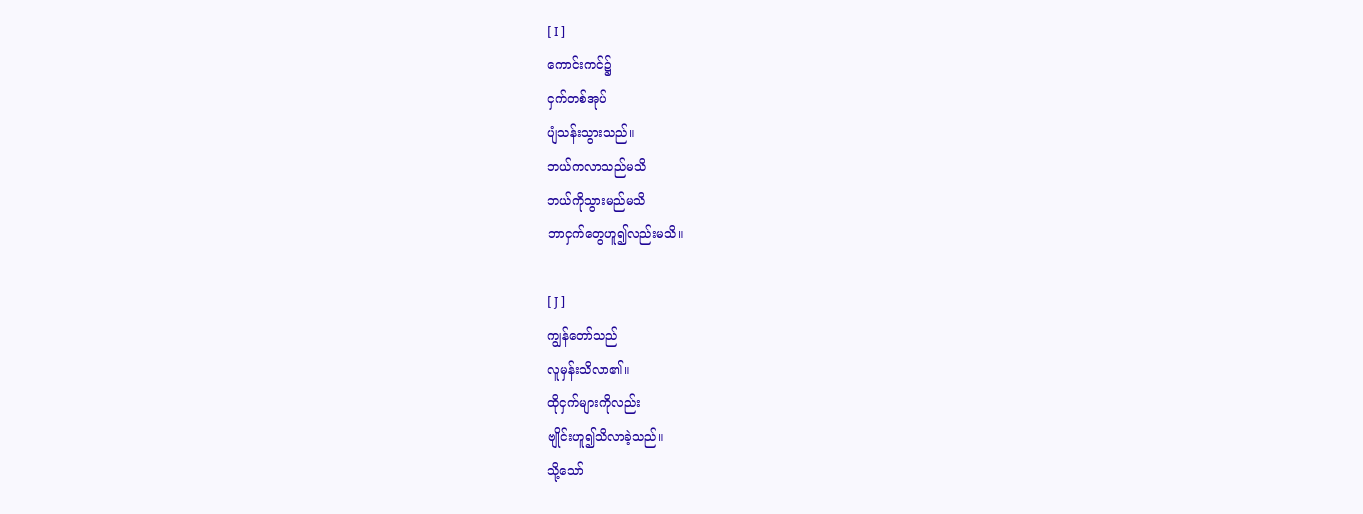[ I ]
ကောင်းကင်၌
ငှက်တစ်အုပ်
ပျံသန်းသွားသည်။
ဘယ်ကလာသည်မသိ
ဘယ်ကိုသွားမည်မသိ
ဘာငှက်တွေဟူ၍လည်းမသိ။

[ J ]
ကျွန်တော်သည်
လူမှန်းသိလာ၏။
ထိုငှက်များကိုလည်း
ဗျိုင်းဟူ၍သိလာခဲ့သည်။
သို့သော်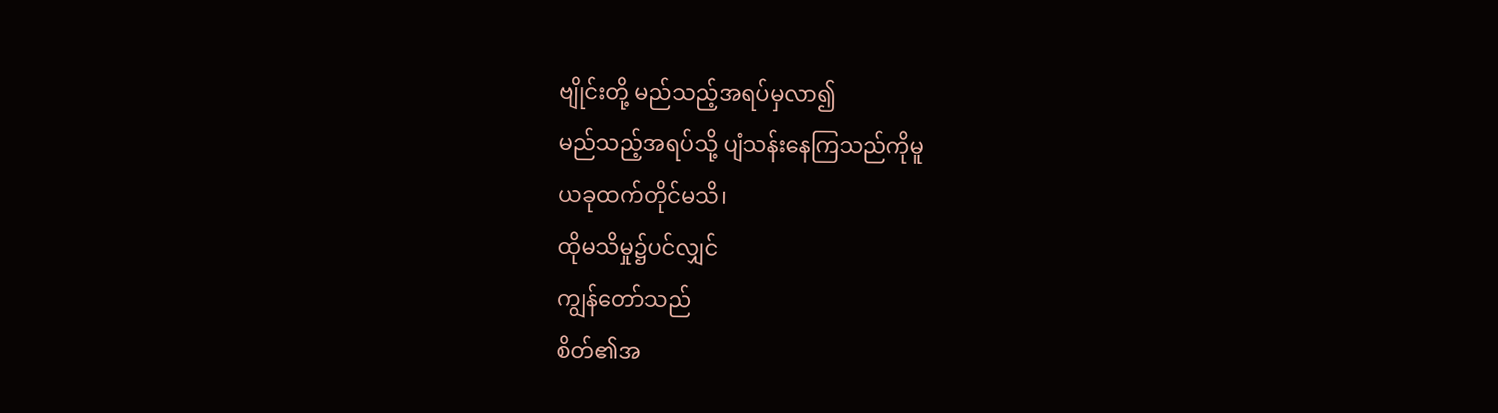ဗျိုင်းတို့ မည်သည့်အရပ်မှလာ၍
မည်သည့်အရပ်သို့ ပျံသန်းနေကြသည်ကိုမူ
ယခုထက်တိုင်မသိ၊
ထိုမသိမှု၌ပင်လျှင်
ကျွန်တော်သည်
စိတ်၏အ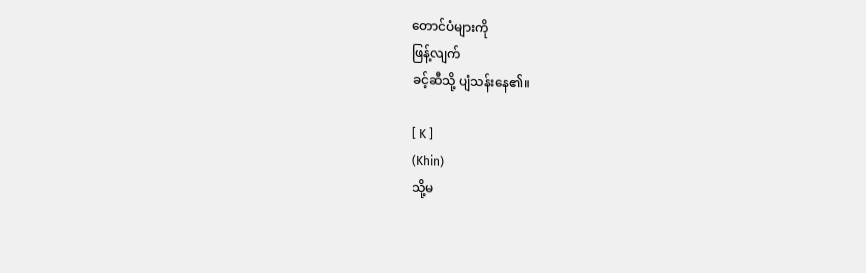တောင်ပံများကို
ဖြန့်လျက်
ခင့်ဆီသို့ ပျံသန်းနေ၏။

[ K ]
(Khin)
သို့မ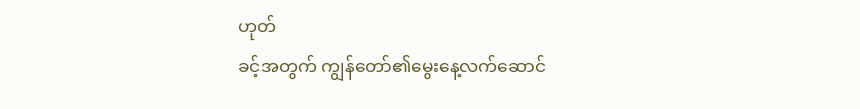ဟုတ်
ခင့်အတွက် ကျွန်တော်၏မွေးနေ့လက်ဆောင်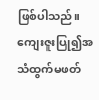ဖြစ်ပါသည်။
ကျေးဇူးပြု၍အသံထွက်မဖတ်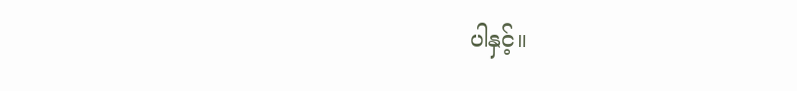ပါနှင့်။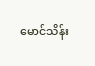မောင်သိန်း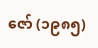ဇော် (၁၉၈၅)